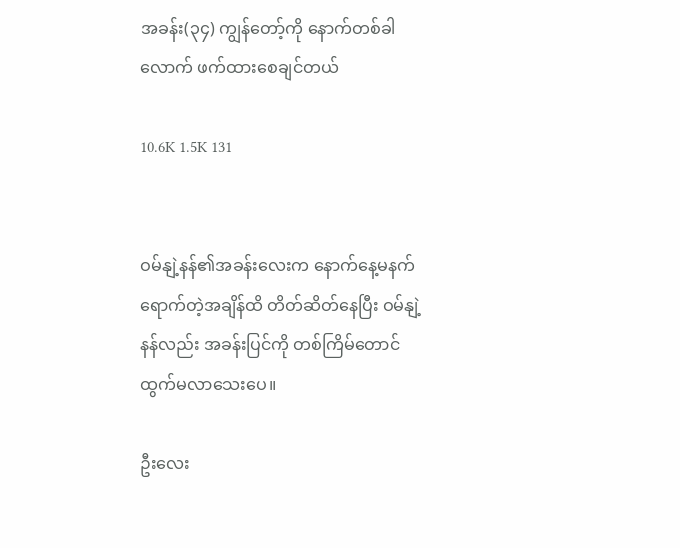အခန်း(၃၄) ကျွန်တော့်ကို နောက်တစ်ခါလောက် ဖက်ထားစေချင်တယ်

10.6K 1.5K 131


ဝမ်နျဲ့နန်၏အခန်းလေးက နောက်နေ့မနက်ရောက်တဲ့အချိန်ထိ တိတ်ဆိတ်နေပြီး ဝမ်နျဲ့နန်လည်း အခန်းပြင်ကို တစ်ကြိမ်တောင် ထွက်မလာသေးပေ။

ဦးလေး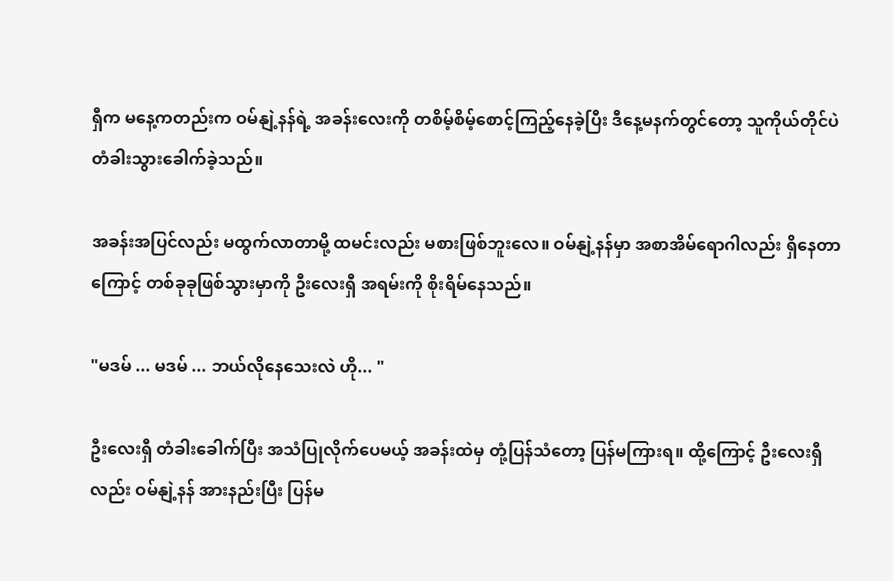ရှီက မနေ့ကတည်းက ဝမ်နျဲ့နန်ရဲ့ အခန်းလေးကို တစိမ့်စိမ့်စောင့်ကြည့်နေခဲ့ပြီး ဒီနေ့မနက်တွင်တော့ သူကိုယ်တိုင်ပဲ တံခါးသွားခေါက်ခဲ့သည်။

အခန်းအပြင်လည်း မထွက်လာတာမို့ ထမင်းလည်း မစားဖြစ်ဘူးလေ။ ဝမ်နျဲ့နန်မှာ အစာအိမ်ရောဂါလည်း ရှိနေတာကြောင့် တစ်ခုခုဖြစ်သွားမှာကို ဦးလေးရှီ အရမ်းကို စိုးရိမ်နေသည်။

"မဒမ် ... မဒမ် ... ဘယ်လိုနေသေးလဲ ဟို... "

ဦးလေးရှီ တံခါးခေါက်ပြီး အသံပြုလိုက်ပေမယ့် အခန်းထဲမှ တုံ့ပြန်သံတော့ ပြန်မကြားရ။ ထို့ကြောင့် ဦးလေးရှီလည်း ဝမ်နျဲ့နန် အားနည်းပြီး ပြန်မ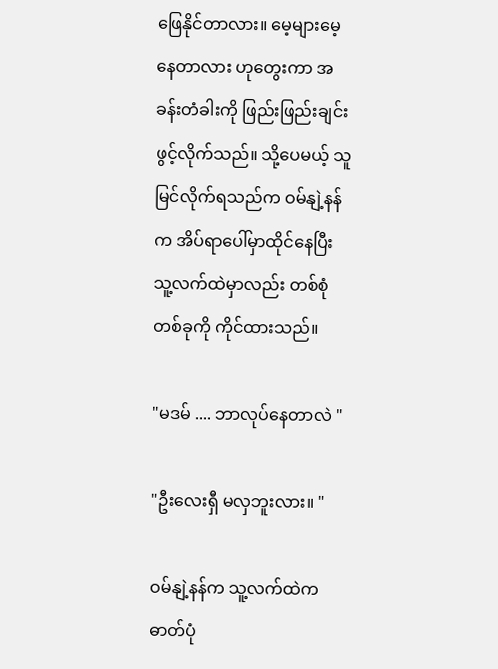ဖြေနိုင်တာလား။ မေ့များမေ့နေတာလား ဟုတွေးကာ အခန်းတံခါးကို ဖြည်းဖြည်းချင်းဖွင့်လိုက်သည်။ သို့ပေမယ့် သူမြင်လိုက်ရသည်က ဝမ်နျဲ့နန်က အိပ်ရာပေါ်မှာထိုင်နေပြီး သူ့လက်ထဲမှာလည်း တစ်စုံတစ်ခုကို ကိုင်ထားသည်။

"မဒမ် .... ဘာလုပ်နေတာလဲ "

"ဦးလေးရှီ မလှဘူးလား။ "

ဝမ်နျဲ့နန်က သူ့လက်ထဲက ဓာတ်ပုံ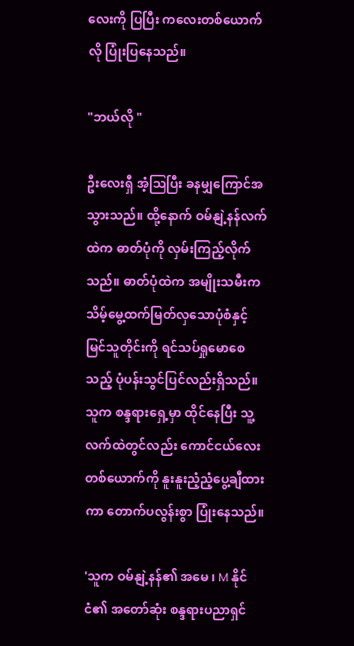လေးကို ပြပြီး ကလေးတစ်ယောက်လို ပြုံးပြနေသည်။

"ဘယ်လို "

ဦးလေးရှီ အံ့ဩပြီး ခနမျှကြောင်အ သွားသည်။ ထို့နောက် ဝမ်နျဲ့နန်လက်ထဲက ဓာတ်ပုံကို လှမ်းကြည့်လိုက်သည်။ ဓာတ်ပုံထဲက အမျိုးသမီးက သိမ့်မွေ့ထက်မြတ်လှသောပုံစံနှင့် မြင်သူတိုင်းကို ရင်သပ်ရှုမောစေသည့် ပုံပန်းသွင်ပြင်လည်းရှိသည်။ သူက စန္ဒရားရှေ့မှာ ထိုင်နေပြီး သူ့လက်ထဲတွင်လည်း ကောင်ငယ်လေးတစ်ယောက်ကို နူးနူးညံ့ညံ့ပွေ့ချီထားကာ တောက်ပလွန်းစွာ ပြုံးနေသည်။

'သူက ဝမ်နျဲ့နန်၏ အမေ ၊ M နိုင်ငံ၏ အတော်ဆုံး စန္ဒရားပညာရှင်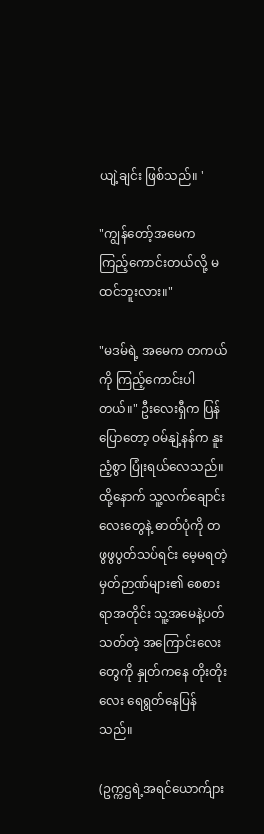ယျဲ့ချင်း ဖြစ်သည်။ '

"ကျွန်တော့်အမေက ကြည့်ကောင်းတယ်လို့ မထင်ဘူးလား။"

"မဒမ်ရဲ့ အမေက တကယ်ကို ကြည့်ကောင်းပါတယ်။" ဦးလေးရှီက ပြန်ပြောတော့ ဝမ်နျဲ့နန်က နူးညံ့စွာ ပြုံးရယ်လေသည်။ ထို့နောက် သူ့လက်ချောင်းလေးတွေနဲ့ ဓာတ်ပုံကို တဖွဖွပွတ်သပ်ရင်း မေ့မရတဲ့ မှတ်ဉာဏ်များ၏ စေစားရာအတိုင်း သူ့အမေနဲ့ပတ်သတ်တဲ့ အကြောင်းလေးတွေကို နှုတ်ကနေ တိုးတိုးလေး ရေရွတ်နေပြန်သည်။

(ဥက္ကဌရဲ့အရင်ယောက်ျား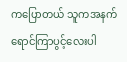ကပြောတယ် သူကအနက်ရောင်ကြာပွင့်လေးပါ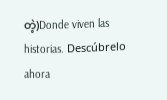တဲ့)Donde viven las historias. Descúbrelo ahora